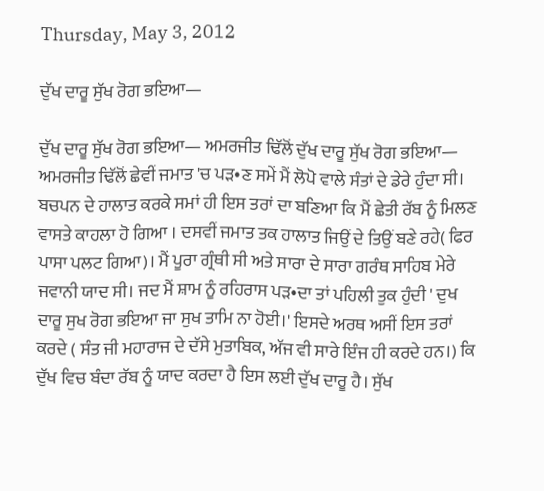Thursday, May 3, 2012

ਦੁੱਖ ਦਾਰੂ ਸੁੱਖ ਰੋਗ ਭਇਆ—

ਦੁੱਖ ਦਾਰੂ ਸੁੱਖ ਰੋਗ ਭਇਆ— ਅਮਰਜੀਤ ਢਿੱਲੋਂ ਦੁੱਖ ਦਾਰੂ ਸੁੱਖ ਰੋਗ ਭਇਆ— ਅਮਰਜੀਤ ਢਿੱਲੋਂ ਛੇਵੀਂ ਜਮਾਤ 'ਚ ਪੜ•ਣ ਸਮੇਂ ਮੈਂ ਲੋਪੋ ਵਾਲੇ ਸੰਤਾਂ ਦੇ ਡੇਰੇ ਹੁੰਦਾ ਸੀ। ਬਚਪਨ ਦੇ ਹਾਲਾਤ ਕਰਕੇ ਸਮਾਂ ਹੀ ਇਸ ਤਰਾਂ ਦਾ ਬਣਿਆ ਕਿ ਮੈਂ ਛੇਤੀ ਰੱਬ ਨੂੰ ਮਿਲਣ ਵਾਸਤੇ ਕਾਹਲਾ ਹੋ ਗਿਆ । ਦਸਵੀਂ ਜਮਾਤ ਤਕ ਹਾਲਾਤ ਜਿਉਂ ਦੇ ਤਿਉਂ ਬਣੇ ਰਹੇ( ਫਿਰ ਪਾਸਾ ਪਲਟ ਗਿਆ)। ਮੈਂ ਪੂਰਾ ਗ੍ਰੰਥੀ ਸੀ ਅਤੇ ਸਾਰਾ ਦੇ ਸਾਰਾ ਗਰੰਥ ਸਾਹਿਬ ਮੇਰੇ ਜਵਾਨੀ ਯਾਦ ਸੀ। ਜਦ ਮੈਂ ਸ਼ਾਮ ਨੂੰ ਰਹਿਰਾਸ ਪੜ•ਦਾ ਤਾਂ ਪਹਿਲੀ ਤੁਕ ਹੁੰਦੀ ' ਦੁਖ ਦਾਰੂ ਸੁਖ ਰੋਗ ਭਇਆ ਜਾ ਸੁਖ ਤਾਮਿ ਨਾ ਹੋਈ।' ਇਸਦੇ ਅਰਥ ਅਸੀਂ ਇਸ ਤਰਾਂ ਕਰਦੇ ( ਸੰਤ ਜੀ ਮਹਾਰਾਜ ਦੇ ਦੱਸੇ ਮੁਤਾਬਿਕ, ਅੱਜ ਵੀ ਸਾਰੇ ਇੰਜ ਹੀ ਕਰਦੇ ਹਨ।) ਕਿ ਦੁੱਖ ਵਿਚ ਬੰਦਾ ਰੱਬ ਨੂੰ ਯਾਦ ਕਰਦਾ ਹੈ ਇਸ ਲਈ ਦੁੱਖ ਦਾਰੂ ਹੈ। ਸੁੱਖ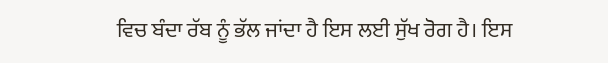ਵਿਚ ਬੰਦਾ ਰੱਬ ਨੂੰ ਭੱਲ ਜਾਂਦਾ ਹੈ ਇਸ ਲਈ ਸੁੱਖ ਰੋਗ ਹੈ। ਇਸ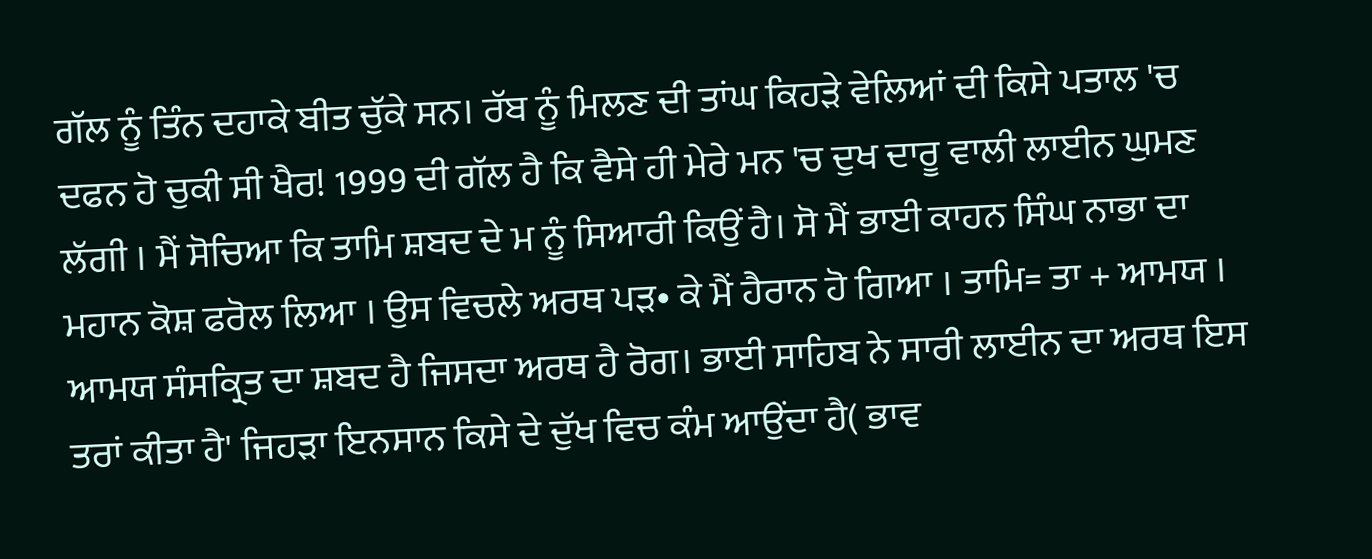ਗੱਲ ਨੂੰ ਤਿੰਨ ਦਹਾਕੇ ਬੀਤ ਚੁੱਕੇ ਸਨ। ਰੱਬ ਨੂੰ ਮਿਲਣ ਦੀ ਤਾਂਘ ਕਿਹੜੇ ਵੇਲਿਆਂ ਦੀ ਕਿਸੇ ਪਤਾਲ 'ਚ ਦਫਨ ਹੋ ਚੁਕੀ ਸੀ ਖੈਰ! 1999 ਦੀ ਗੱਲ ਹੈ ਕਿ ਵੈਸੇ ਹੀ ਮੇਰੇ ਮਨ 'ਚ ਦੁਖ ਦਾਰੂ ਵਾਲੀ ਲਾਈਨ ਘੁਮਣ ਲੱਗੀ । ਮੈਂ ਸੋਚਿਆ ਕਿ ਤਾਮਿ ਸ਼ਬਦ ਦੇ ਮ ਨੂੰ ਸਿਆਰੀ ਕਿਉਂ ਹੈ। ਸੋ ਮੈਂ ਭਾਈ ਕਾਹਨ ਸਿੰਘ ਨਾਭਾ ਦਾ ਮਹਾਨ ਕੋਸ਼ ਫਰੋਲ ਲਿਆ । ਉਸ ਵਿਚਲੇ ਅਰਥ ਪੜ• ਕੇ ਮੈਂ ਹੈਰਾਨ ਹੋ ਗਿਆ । ਤਾਮਿ= ਤਾ + ਆਮਯ । ਆਮਯ ਸੰਸਕ੍ਰਿਤ ਦਾ ਸ਼ਬਦ ਹੈ ਜਿਸਦਾ ਅਰਥ ਹੈ ਰੋਗ। ਭਾਈ ਸਾਹਿਬ ਨੇ ਸਾਰੀ ਲਾਈਨ ਦਾ ਅਰਥ ਇਸ ਤਰਾਂ ਕੀਤਾ ਹੈ' ਜਿਹੜਾ ਇਨਸਾਨ ਕਿਸੇ ਦੇ ਦੁੱਖ ਵਿਚ ਕੰਮ ਆਉਂਦਾ ਹੈ( ਭਾਵ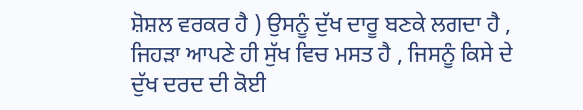ਸ਼ੋਸ਼ਲ ਵਰਕਰ ਹੈ ) ਉਸਨੂੰ ਦੁੱਖ ਦਾਰੂ ਬਣਕੇ ਲਗਦਾ ਹੈ , ਜਿਹੜਾ ਆਪਣੇ ਹੀ ਸੁੱਖ ਵਿਚ ਮਸਤ ਹੈ , ਜਿਸਨੂੰ ਕਿਸੇ ਦੇ ਦੁੱਖ ਦਰਦ ਦੀ ਕੋਈ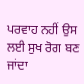ਪਰਵਾਹ ਨਹੀਂ ਉਸ ਲਈ ਸੁਖ ਰੋਗ ਬਣ ਜਾਂਦਾ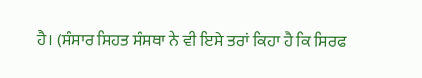ਹੈ। (ਸੰਸਾਰ ਸਿਹਤ ਸੰਸਥਾ ਨੇ ਵੀ ਇਸੇ ਤਰਾਂ ਕਿਹਾ ਹੈ ਕਿ ਸਿਰਫ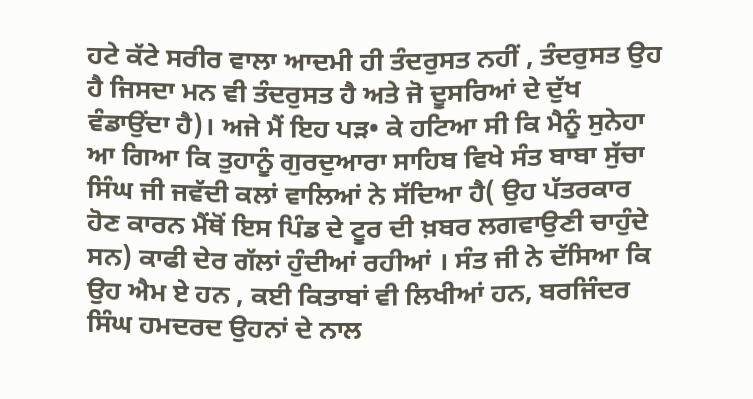ਹਟੇ ਕੱਟੇ ਸਰੀਰ ਵਾਲਾ ਆਦਮੀ ਹੀ ਤੰਦਰੁਸਤ ਨਹੀਂ , ਤੰਦਰੁਸਤ ਉਹ ਹੈ ਜਿਸਦਾ ਮਨ ਵੀ ਤੰਦਰੁਸਤ ਹੈ ਅਤੇ ਜੋ ਦੂਸਰਿਆਂ ਦੇ ਦੁੱਖ ਵੰਡਾਉਂਦਾ ਹੈ)। ਅਜੇ ਮੈਂ ਇਹ ਪੜ• ਕੇ ਹਟਿਆ ਸੀ ਕਿ ਮੈਨੂੰ ਸੁਨੇਹਾ ਆ ਗਿਆ ਕਿ ਤੁਹਾਨੂੰ ਗੁਰਦੁਆਰਾ ਸਾਹਿਬ ਵਿਖੇ ਸੰਤ ਬਾਬਾ ਸੁੱਚਾ ਸਿੰਘ ਜੀ ਜਵੱਦੀ ਕਲਾਂ ਵਾਲਿਆਂ ਨੇ ਸੱਦਿਆ ਹੈ( ਉਹ ਪੱਤਰਕਾਰ ਹੋਣ ਕਾਰਨ ਮੈਂਥੋਂ ਇਸ ਪਿੰਡ ਦੇ ਟੂਰ ਦੀ ਖ਼ਬਰ ਲਗਵਾਉਣੀ ਚਾਹੁੰਦੇ ਸਨ) ਕਾਫੀ ਦੇਰ ਗੱਲਾਂ ਹੁੰਦੀਆਂ ਰਹੀਆਂ । ਸੰਤ ਜੀ ਨੇ ਦੱਸਿਆ ਕਿ ਉਹ ਐਮ ਏ ਹਨ , ਕਈ ਕਿਤਾਬਾਂ ਵੀ ਲਿਖੀਆਂ ਹਨ, ਬਰਜਿੰਦਰ ਸਿੰਘ ਹਮਦਰਦ ਉਹਨਾਂ ਦੇ ਨਾਲ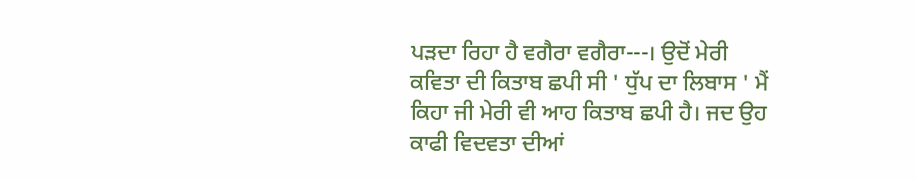ਪੜਦਾ ਰਿਹਾ ਹੈ ਵਗੈਰਾ ਵਗੈਰਾ---। ਉਦੋਂ ਮੇਰੀ ਕਵਿਤਾ ਦੀ ਕਿਤਾਬ ਛਪੀ ਸੀ ' ਧੁੱਪ ਦਾ ਲਿਬਾਸ ' ਮੈਂ ਕਿਹਾ ਜੀ ਮੇਰੀ ਵੀ ਆਹ ਕਿਤਾਬ ਛਪੀ ਹੈ। ਜਦ ਉਹ ਕਾਫੀ ਵਿਦਵਤਾ ਦੀਆਂ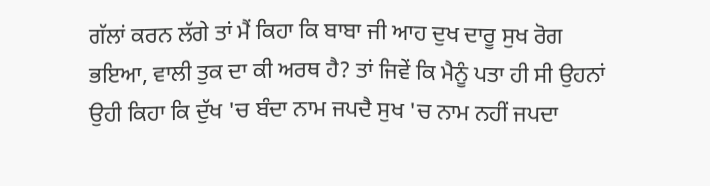ਗੱਲਾਂ ਕਰਨ ਲੱਗੇ ਤਾਂ ਮੈਂ ਕਿਹਾ ਕਿ ਬਾਬਾ ਜੀ ਆਹ ਦੁਖ ਦਾਰੂ ਸੁਖ ਰੋਗ ਭਇਆ, ਵਾਲੀ ਤੁਕ ਦਾ ਕੀ ਅਰਥ ਹੈ? ਤਾਂ ਜਿਵੇਂ ਕਿ ਮੈਨੂੰ ਪਤਾ ਹੀ ਸੀ ਉਹਨਾਂ ਉਹੀ ਕਿਹਾ ਕਿ ਦੁੱਖ 'ਚ ਬੰਦਾ ਨਾਮ ਜਪਦੈ ਸੁਖ 'ਚ ਨਾਮ ਨਹੀਂ ਜਪਦਾ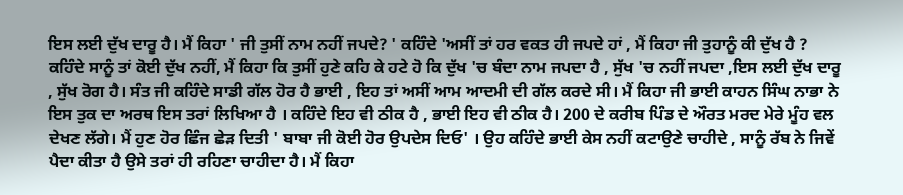ਇਸ ਲਈ ਦੁੱਖ ਦਾਰੂ ਹੈ। ਮੈਂ ਕਿਹਾ ' ਜੀ ਤੁਸੀਂ ਨਾਮ ਨਹੀਂ ਜਪਦੇ? ' ਕਹਿੰਦੇ 'ਅਸੀਂ ਤਾਂ ਹਰ ਵਕਤ ਹੀ ਜਪਦੇ ਹਾਂ , ਮੈਂ ਕਿਹਾ ਜੀ ਤੁਹਾਨੂੰ ਕੀ ਦੁੱਖ ਹੈ ? ਕਹਿੰਦੇ ਸਾਨੂੰ ਤਾਂ ਕੋਈ ਦੁੱਖ ਨਹੀਂ, ਮੈਂ ਕਿਹਾ ਕਿ ਤੁਸੀਂ ਹੁਣੇ ਕਹਿ ਕੇ ਹਟੇ ਹੋ ਕਿ ਦੁੱਖ 'ਚ ਬੰਦਾ ਨਾਮ ਜਪਦਾ ਹੈ , ਸੁੱਖ 'ਚ ਨਹੀਂ ਜਪਦਾ ,ਇਸ ਲਈ ਦੁੱਖ ਦਾਰੂ , ਸੁੱਖ ਰੋਗ ਹੈ। ਸੰਤ ਜੀ ਕਹਿੰਦੇ ਸਾਡੀ ਗੱਲ ਹੋਰ ਹੈ ਭਾਈ , ਇਹ ਤਾਂ ਅਸੀਂ ਆਮ ਆਦਮੀ ਦੀ ਗੱਲ ਕਰਦੇ ਸੀ। ਮੈਂ ਕਿਹਾ ਜੀ ਭਾਈ ਕਾਹਨ ਸਿੰਘ ਨਾਭਾ ਨੇ ਇਸ ਤੁਕ ਦਾ ਅਰਥ ਇਸ ਤਰਾਂ ਲਿਖਿਆ ਹੈ । ਕਹਿੰਦੇ ਇਹ ਵੀ ਠੀਕ ਹੈ , ਭਾਈ ਇਹ ਵੀ ਠੀਕ ਹੈ। 200 ਦੇ ਕਰੀਬ ਪਿੰਡ ਦੇ ਔਰਤ ਮਰਦ ਮੇਰੇ ਮੂੰਹ ਵਲ ਦੇਖਣ ਲੱਗੇ। ਮੈਂ ਹੁਣ ਹੋਰ ਛਿੰਜ ਛੇੜ ਦਿਤੀ ' ਬਾਬਾ ਜੀ ਕੋਈ ਹੋਰ ਉਪਦੇਸ ਦਿਓ' । ਉਹ ਕਹਿੰਦੇ ਭਾਈ ਕੇਸ ਨਹੀਂ ਕਟਾਉਣੇ ਚਾਹੀਦੇ , ਸਾਨੂੰ ਰੱਬ ਨੇ ਜਿਵੇਂ ਪੈਦਾ ਕੀਤਾ ਹੈ ਉਸੇ ਤਰਾਂ ਹੀ ਰਹਿਣਾ ਚਾਹੀਦਾ ਹੈ। ਮੈਂ ਕਿਹਾ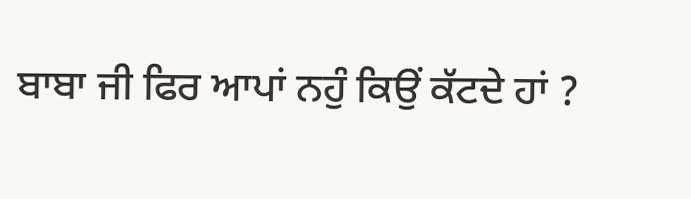ਬਾਬਾ ਜੀ ਫਿਰ ਆਪਾਂ ਨਹੁੰ ਕਿਉਂ ਕੱਟਦੇ ਹਾਂ ?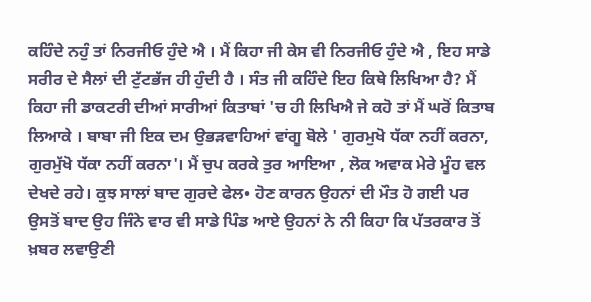ਕਹਿੰਦੇ ਨਹੁੰ ਤਾਂ ਨਿਰਜੀਓ ਹੁੰਦੇ ਐ । ਮੈਂ ਕਿਹਾ ਜੀ ਕੇਸ ਵੀ ਨਿਰਜੀਓ ਹੁੰਦੇ ਐ , ਇਹ ਸਾਡੇ ਸਰੀਰ ਦੇ ਸੈਲਾਂ ਦੀ ਟੁੱਟਭੱਜ ਹੀ ਹੁੰਦੀ ਹੈ । ਸੰਤ ਜੀ ਕਹਿੰਦੇ ਇਹ ਕਿਥੇ ਲਿਖਿਆ ਹੈ? ਮੈਂ ਕਿਹਾ ਜੀ ਡਾਕਟਰੀ ਦੀਆਂ ਸਾਰੀਆਂ ਕਿਤਾਬਾਂ 'ਚ ਹੀ ਲਿਖਿਐ ਜੇ ਕਹੋ ਤਾਂ ਮੈਂ ਘਰੋਂ ਕਿਤਾਬ ਲਿਆਕੇ । ਬਾਬਾ ਜੀ ਇਕ ਦਮ ਉਭੜਵਾਹਿਆਂ ਵਾਂਗੂ ਬੋਲੇ ' ਗੁਰਮੁਖੋ ਧੱਕਾ ਨਹੀਂ ਕਰਨਾ, ਗੁਰਮੁੱਖੋ ਧੱਕਾ ਨਹੀਂ ਕਰਨਾ'। ਮੈਂ ਚੁਪ ਕਰਕੇ ਤੁਰ ਆਇਆ , ਲੋਕ ਅਵਾਕ ਮੇਰੇ ਮੂੰਹ ਵਲ ਦੇਖਦੇ ਰਹੇ। ਕੁਝ ਸਾਲਾਂ ਬਾਦ ਗੁਰਦੇ ਫੇਲ• ਹੋਣ ਕਾਰਨ ਉਹਨਾਂ ਦੀ ਮੌਤ ਹੋ ਗਈ ਪਰ ਉਸਤੋਂ ਬਾਦ ਉਹ ਜਿੰਨੇ ਵਾਰ ਵੀ ਸਾਡੇ ਪਿੰਡ ਆਏ ਉਹਨਾਂ ਨੇ ਨੀ ਕਿਹਾ ਕਿ ਪੱਤਰਕਾਰ ਤੋਂ ਖ਼ਬਰ ਲਵਾਉਣੀ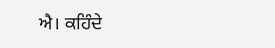ਐ। ਕਹਿੰਦੇ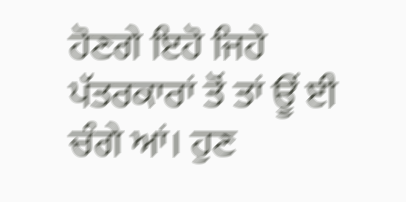ਹੋਣਗੇ ਇਹੋ ਜਿਹੇ ਪੱਤਰਕਾਰਾਂ ਤੋਂ ਤਾਂ ਊਂ ਈ ਚੰਗੇ ਆਂ। ਹੁਣ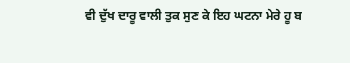ਵੀ ਦੁੱਖ ਦਾਰੂ ਵਾਲੀ ਤੁਕ ਸੁਣ ਕੇ ਇਹ ਘਟਨਾ ਮੇਰੇ ਹੂ ਬ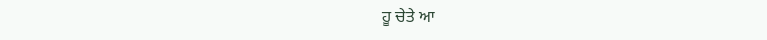ਹੂ ਚੇਤੇ ਆ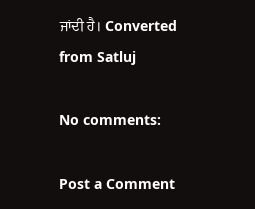ਜਾਂਦੀ ਹੈ। Converted from Satluj

No comments:

Post a Comment